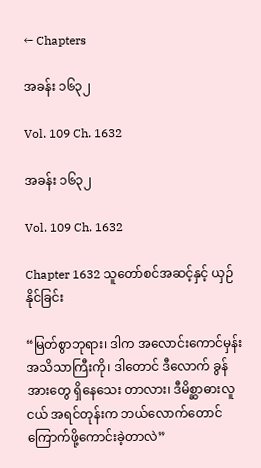← Chapters

အခန်း ၁၆၃၂

Vol. 109 Ch. 1632

အခန်း ၁၆၃၂

Vol. 109 Ch. 1632

Chapter 1632 သူတော်စင်အဆင့်နှင့် ယှဉ်နိုင်ခြင်း

“မြတ်စွာဘုရား၊ ဒါက အလောင်းကောင်မှန်း အသိသာကြီးကို၊ ဒါတောင် ဒီလောက် ခွန်အားတွေ ရှိနေသေး တာလား၊ ဒီမိစ္ဆာဓားလူငယ် အရင်တုန်းက ဘယ်လောက်တောင် ကြောက်ဖို့ကောင်းခဲ့တာလဲ”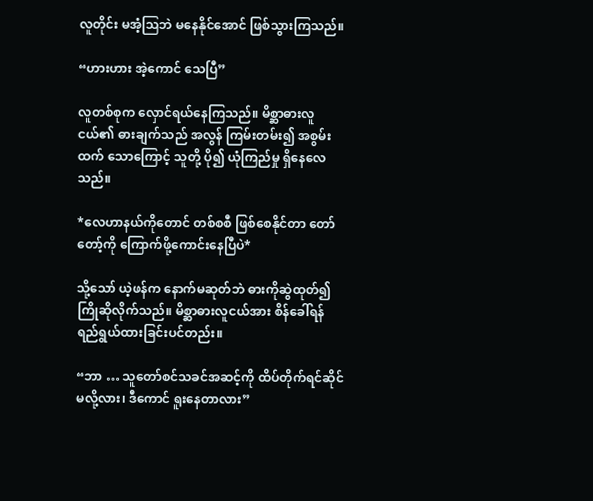လူတိုင်း မအံ့ဩဘဲ မနေနိုင်အောင် ဖြစ်သွားကြသည်။

“ဟားဟား အဲ့ကောင် သေပြီ”

လူတစ်စုက လှောင်ရယ်နေကြသည်။ မိစ္ဆာဓားလူငယ်၏ ဓားချက်သည် အလွန် ကြမ်းတမ်း၍ အစွမ်းထက် သောကြောင့် သူတို့ ပို၍ ယုံကြည်မှု ရှိနေလေသည်။

*လေဟာနယ်ကိုတောင် တစ်စစီ ဖြစ်စေနိုင်တာ တော်တော့်ကို ကြောက်ဖို့ကောင်းနေပြီပဲ*

သို့သော် ယဲ့ဖန်က နောက်မဆုတ်ဘဲ ဓားကိုဆွဲထုတ်၍ ကြိုဆိုလိုက်သည်။ မိစ္ဆာဓားလူငယ်အား စိန်ခေါ်ရန် ရည်ရွယ်ထားခြင်းပင်တည်း။

“ဘာ … သူတော်စင်သခင်အဆင့်ကို ထိပ်တိုက်ရင်ဆိုင်မလို့လား၊ ဒီကောင် ရူးနေတာလား”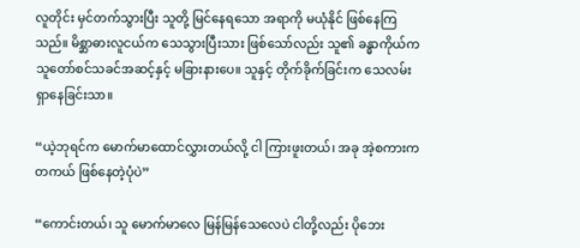လူတိုင်း မှင်တက်သွားပြီး သူတို့ မြင်နေရသော အရာကို မယုံနိုင် ဖြစ်နေကြသည်။ မိစ္ဆာဓားလူငယ်က သေသွားပြီးသား ဖြစ်သော်လည်း သူ၏ ခန္ဓာကိုယ်က သူတော်စင်သခင်အဆင့်နှင့် မခြားနားပေ။ သူနှင့် တိုက်ခိုက်ခြင်းက သေလမ်းရှာနေခြင်းသာ။

“ယဲ့ဘုရင်က မောက်မာထောင်လွှားတယ်လို့ ငါ ကြားဖူးတယ်၊ အခု အဲ့စကားက တကယ် ဖြစ်နေတဲ့ပုံပဲ”

“ကောင်းတယ်၊ သူ မောက်မာလေ မြန်မြန်သေလေပဲ ငါတို့လည်း ပိုဘေး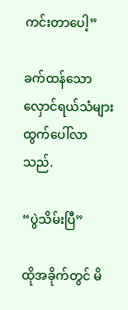ကင်းတာပေါ့”

ခက်ထန်သော လှောင်ရယ်သံများ ထွက်ပေါ်လာသည်.

“ပွဲသိမ်းပြီ”

ထိုအခိုက်တွင် မိ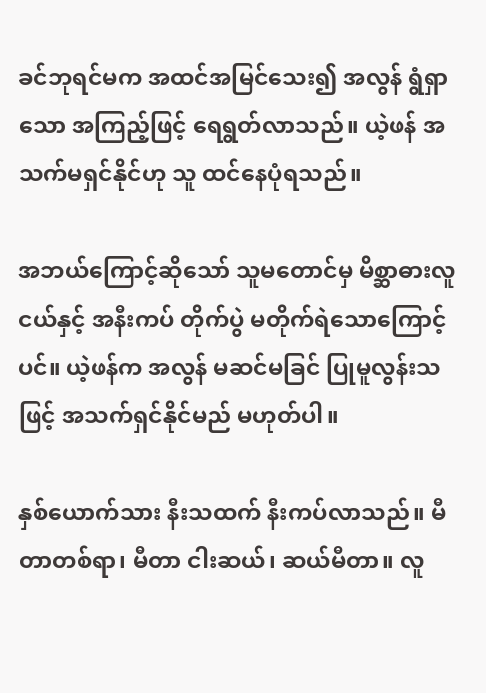ခင်ဘုရင်မက အထင်အမြင်သေး၍ အလွန် ရွံရှာသော အကြည့်ဖြင့် ရေရွတ်လာသည်။ ယဲ့ဖန် အသက်မရှင်နိုင်ဟု သူ ထင်နေပုံရသည်။

အဘယ်ကြောင့်ဆိုသော် သူမတောင်မှ မိစ္ဆာဓားလူငယ်နှင့် အနီးကပ် တိုက်ပွဲ မတိုက်ရဲသောကြောင့်ပင်။ ယဲ့ဖန်က အလွန် မဆင်မခြင် ပြုမူလွန်းသဖြင့် အသက်ရှင်နိုင်မည် မဟုတ်ပါ။

နှစ်ယောက်သား နီးသထက် နီးကပ်လာသည်။ မီတာတစ်ရာ၊ မီတာ ငါးဆယ်၊ ဆယ်မီတာ။ လူ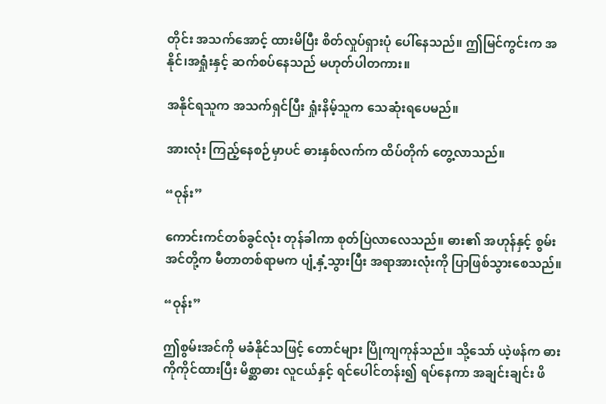တိုင်း အသက်အောင့် ထားမိပြီး စိတ်လှုပ်ရှားပုံ ပေါ်နေသည်။ ဤမြင်ကွင်းက အနိုင်၊အရှုံးနှင့် ဆက်စပ်နေသည် မဟုတ်ပါတကား။

အနိုင်ရသူက အသက်ရှင်ပြီး ရှုံးနိမ့်သူက သေဆုံးရပေမည်။

အားလုံး ကြည့်နေစဉ်မှာပင် ဓားနှစ်လက်က ထိပ်တိုက် တွေ့လာသည်။

“ဝုန်း”

ကောင်းကင်တစ်ခွင်လုံး တုန်ခါကာ စုတ်ပြဲလာလေသည်။ ဓား၏ အဟုန်နှင့် စွမ်းအင်တို့က မီတာတစ်ရာမက ပျံ့နှံ့သွားပြီး အရာအားလုံးကို ပြာဖြစ်သွားစေသည်။

“ဝုန်း”

ဤစွမ်းအင်ကို မခံနိုင်သဖြင့် တောင်များ ပြိုကျကုန်သည်။ သို့သော် ယဲ့ဖန်က ဓားကိုကိုင်ထားပြီး မိစ္ဆာဓား လူငယ်နှင့် ရင်ပေါင်တန်း၍ ရပ်နေကာ အချင်းချင်း ဖိ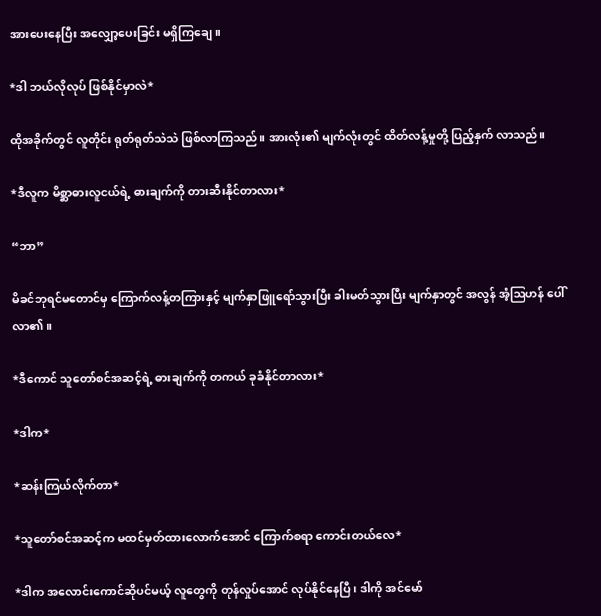အားပေးနေပြီး အလျှော့ပေးခြင်း မရှိကြချေ။

*ဒါ ဘယ်လိုလုပ် ဖြစ်နိုင်မှာလဲ*

ထိုအခိုက်တွင် လူတိုင်း ရုတ်ရုတ်သဲသဲ ဖြစ်လာကြသည်။ အားလုံး၏ မျက်လုံးတွင် ထိတ်လန့်မှုတို့ ပြည့်နှက် လာသည်။

*ဒီလူက မိစ္ဆာဓားလူငယ်ရဲ့ ဓားချက်ကို တားဆီးနိုင်တာလား*

“ဘာ”

မိခင်ဘုရင်မတောင်မှ ကြောက်လန့်တကြားနှင့် မျက်နှာဖြူရော်သွားပြီး ခါးမတ်သွားပြီး မျက်နှာတွင် အလွန် အံ့ဩဟန် ပေါ်လာ၏။

*ဒီကောင် သူတော်စင်အဆင့်ရဲ့ ဓားချက်ကို တကယ် ခုခံနိုင်တာလား*

*ဒါက*

*ဆန်းကြယ်လိုက်တာ*

*သူတော်စင်အဆင့်က မထင်မှတ်ထားလောက်အောင် ကြောက်စရာ ကောင်းတယ်လေ*

*ဒါက အလောင်းကောင်ဆိုပင်မယ့် လူတွေကို တုန်လှုပ်အောင် လုပ်နိုင်နေပြီ၊ ဒါကို အင်မော်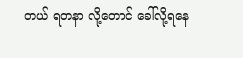တယ် ရတနာ လို့တောင် ခေါ်လို့ရနေ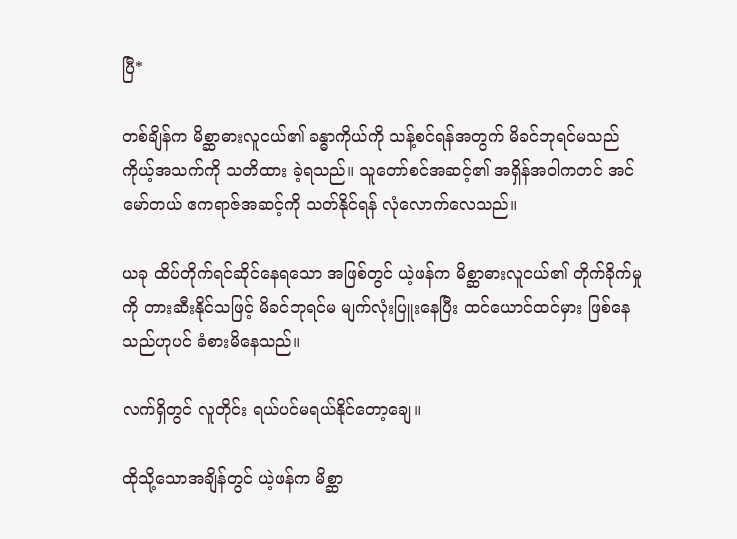ပြီ*

တစ်ချိန်က မိစ္ဆာဓားလူငယ်၏ ခန္ဓာကိုယ်ကို သန့်စင်ရန်အတွက် မိခင်ဘုရင်မသည် ကိုယ့်အသက်ကို သတိထား ခဲ့ရသည်။ သူတော်စင်အဆင့်၏ အရှိန်အဝါကတင် အင်မော်တယ် ဧကရာဇ်အဆင့်ကို သတ်နိုင်ရန် လုံလောက်လေသည်။

ယခု ထိပ်တိုက်ရင်ဆိုင်နေရသော အဖြစ်တွင် ယဲ့ဖန်က မိစ္ဆာဓားလူငယ်၏ တိုက်ခိုက်မှုကို တားဆီးနိုင်သဖြင့် မိခင်ဘုရင်မ မျက်လုံးပြူးနေပြီး ထင်ယောင်ထင်မှား ဖြစ်နေသည်ဟုပင် ခံစားမိနေသည်။

လက်ရှိတွင် လူတိုင်း ရယ်ပင်မရယ်နိုင်တော့ချေ။

ထိုသို့သောအချိန်တွင် ယဲ့ဖန်က မိစ္ဆာ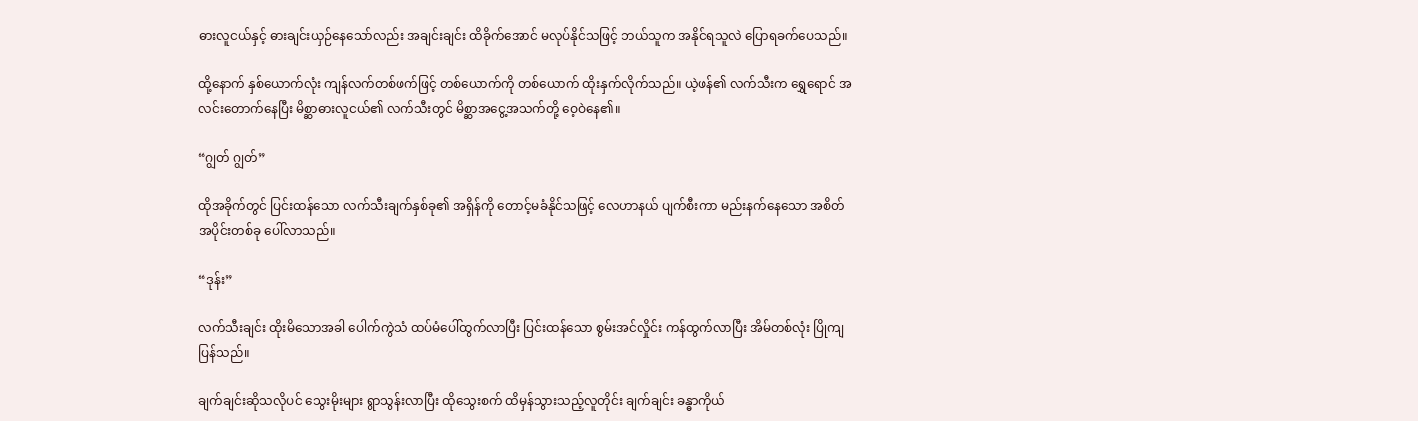ဓားလူငယ်နှင့် ဓားချင်းယှဉ်နေသော်လည်း အချင်းချင်း ထိခိုက်အောင် မလုပ်နိုင်သဖြင့် ဘယ်သူက အနိုင်ရသူလဲ ပြောရခက်ပေသည်။

ထို့နောက် နှစ်ယောက်လုံး ကျန်လက်တစ်ဖက်ဖြင့် တစ်ယောက်ကို တစ်ယောက် ထိုးနှက်လိုက်သည်။ ယဲ့ဖန်၏ လက်သီးက ရွှေရောင် အလင်းတောက်နေပြီး မိစ္ဆာဓားလူငယ်၏ လက်သီးတွင် မိစ္ဆာအငွေ့အသက်တို့ ဝေ့ဝဲနေ၏။

“ဂျွတ် ဂျွတ်”

ထိုအခိုက်တွင် ပြင်းထန်သော လက်သီးချက်နှစ်ခု၏ အရှိန်ကို တောင့်မခံနိုင်သဖြင့် လေဟာနယ် ပျက်စီးကာ မည်းနက်နေသော အစိတ်အပိုင်းတစ်ခု ပေါ်လာသည်။

“ဒုန်း”

လက်သီးချင်း ထိုးမိသောအခါ ပေါက်ကွဲသံ ထပ်မံပေါ်ထွက်လာပြီး ပြင်းထန်သော စွမ်းအင်လှိုင်း ကန်ထွက်လာပြီး အိမ်တစ်လုံး ပြိုကျပြန်သည်။

ချက်ချင်းဆိုသလိုပင် သွေးမိုးများ ရွာသွန်းလာပြီး ထိုသွေးစက် ထိမှန်သွားသည့်လူတိုင်း ချက်ချင်း ခန္ဓာကိုယ်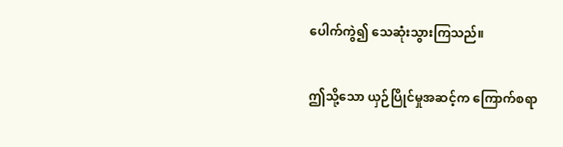ပေါက်ကွဲ၍ သေဆုံးသွားကြသည်။

ဤသို့သော ယှဉ်ပြိုင်မှုအဆင့်က ကြောက်စရာ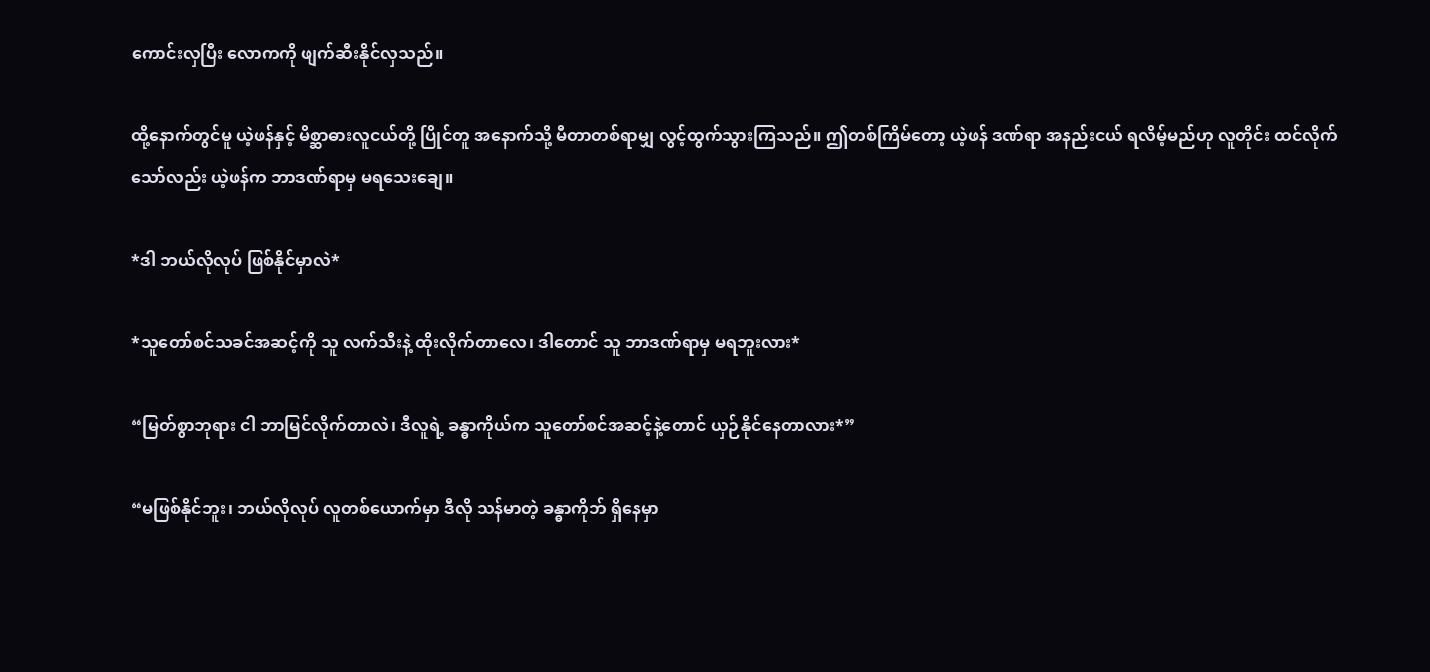ကောင်းလှပြီး လောကကို ဖျက်ဆီးနိုင်လှသည်။

ထို့နောက်တွင်မူ ယဲ့ဖန်နှင့် မိစ္ဆာဓားလူငယ်တို့ ပြိုင်တူ အနောက်သို့ မီတာတစ်ရာမျှ လွင့်ထွက်သွားကြသည်။ ဤတစ်ကြိမ်တော့ ယဲ့ဖန် ဒဏ်ရာ အနည်းငယ် ရလိမ့်မည်ဟု လူတိုင်း ထင်လိုက်သော်လည်း ယဲ့ဖန်က ဘာဒဏ်ရာမှ မရသေးချေ။

*ဒါ ဘယ်လိုလုပ် ဖြစ်နိုင်မှာလဲ*

*သူတော်စင်သခင်အဆင့်ကို သူ လက်သီးနဲ့ ထိုးလိုက်တာလေ၊ ဒါတောင် သူ ဘာဒဏ်ရာမှ မရဘူးလား*

“မြတ်စွာဘုရား ငါ ဘာမြင်လိုက်တာလဲ၊ ဒီလူရဲ့ ခန္ဓာကိုယ်က သူတော်စင်အဆင့်နဲ့တောင် ယှဉ်နိုင်နေတာလား*”

“မဖြစ်နိုင်ဘူး၊ ဘယ်လိုလုပ် လူတစ်ယောက်မှာ ဒီလို သန်မာတဲ့ ခန္ဓာကိုဘ် ရှိနေမှာ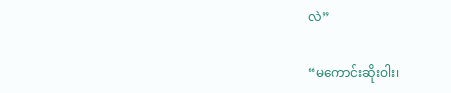လဲ”

“မကောင်းဆိုးဝါး၊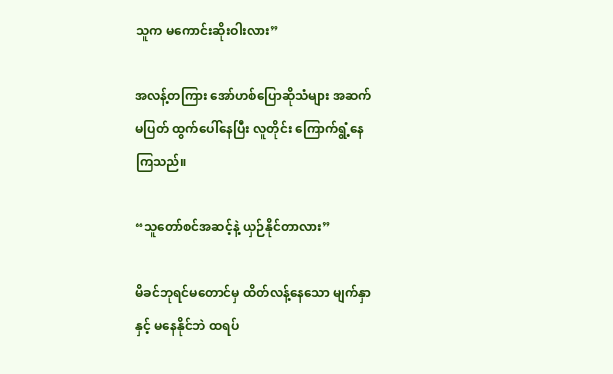သူက မကောင်းဆိုးဝါးလား”

အလန့်တကြား အော်ဟစ်ပြောဆိုသံများ အဆက်မပြတ် ထွက်ပေါ်နေပြီး လူတိုင်း ကြောက်ရွံ့နေကြသည်။

“သူတော်စင်အဆင့်နဲ့ ယှဉ်နိုင်တာလား”

မိခင်ဘုရင်မတောင်မှ ထိတ်လန့်နေသော မျက်နှာနှင့် မနေနိုင်ဘဲ ထရပ်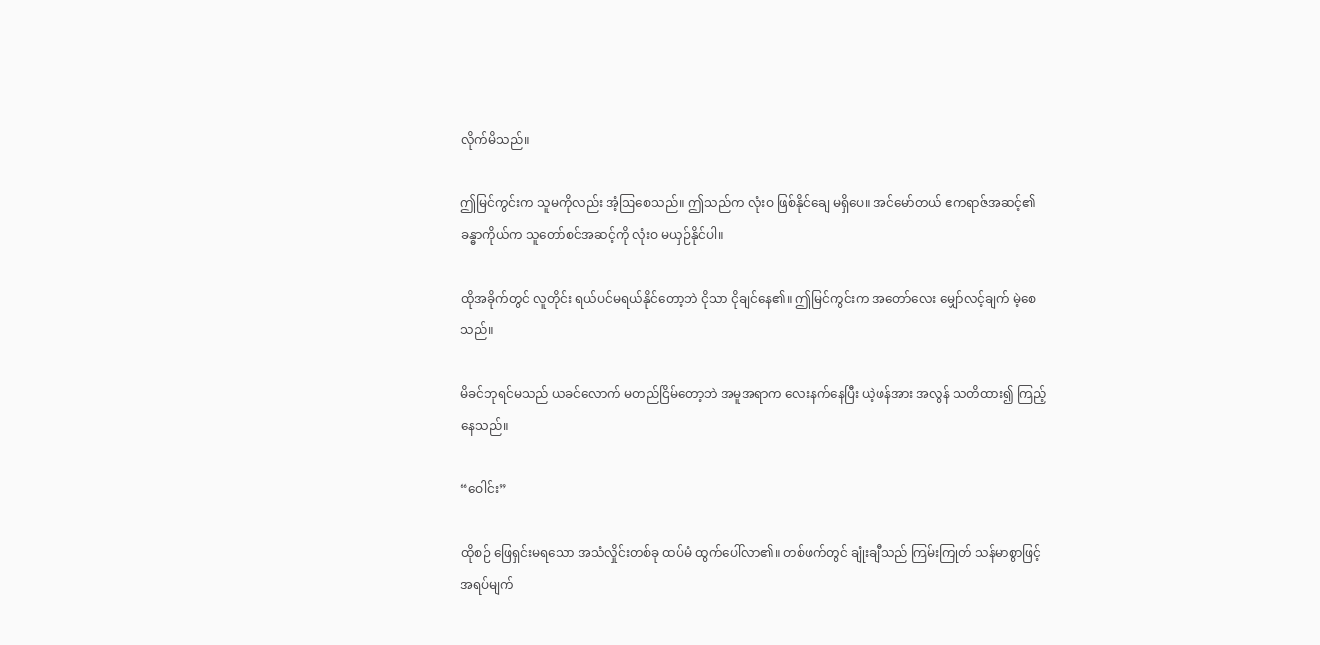လိုက်မိသည်။

ဤမြင်ကွင်းက သူမကိုလည်း အံ့ဩစေသည်။ ဤသည်က လုံးဝ ဖြစ်နိုင်ချေ မရှိပေ။ အင်မော်တယ် ဧကရာဇ်အဆင့်၏ ခန္ဓာကိုယ်က သူတော်စင်အဆင့်ကို လုံးဝ မယှဉ်နိုင်ပါ။

ထိုအခိုက်တွင် လူတိုင်း ရယ်ပင်မရယ်နိုင်တော့ဘဲ ငိုသာ ငိုချင်နေ၏။ ဤမြင်ကွင်းက အတော်လေး မျှော်လင့်ချက် မဲ့စေသည်။

မိခင်ဘုရင်မသည် ယခင်လောက် မတည်ငြိမ်တော့ဘဲ အမူအရာက လေးနက်နေပြီး ယဲ့ဖန်အား အလွန် သတိထား၍ ကြည့်နေသည်။

“ဝေါင်း”

ထိုစဉ် ဖြေရှင်းမရသော အသံလှိုင်းတစ်ခု ထပ်မံ ထွက်ပေါ်လာ၏။ တစ်ဖက်တွင် ချုံးချီသည် ကြမ်းကြုတ် သန်မာစွာဖြင့် အရပ်မျက်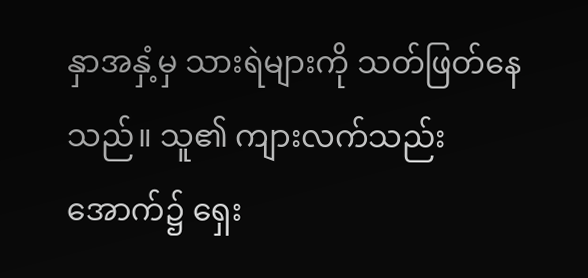နှာအနှံ့မှ သားရဲများကို သတ်ဖြတ်နေသည်။ သူ၏ ကျားလက်သည်းအောက်၌ ရှေး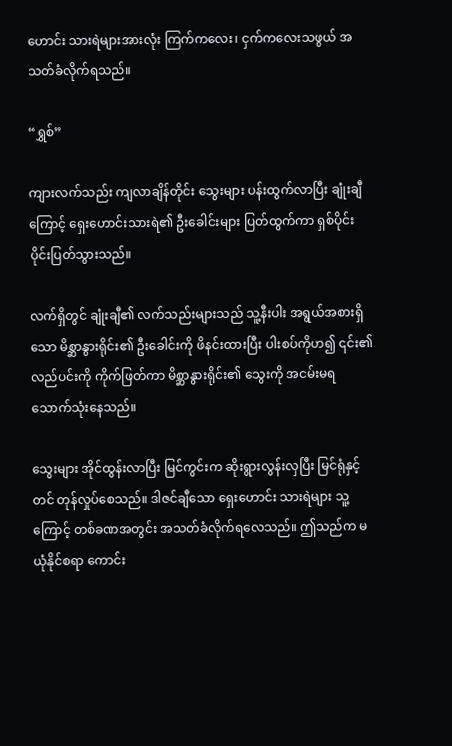ဟောင်း သားရဲများအားလုံး ကြက်ကလေး၊ ငှက်ကလေးသဖွယ် အသတ်ခံလိုက်ရသည်။

“ရွှစ်”

ကျားလက်သည်း ကျလာချိန်တိုင်း သွေးများ ပန်းထွက်လာပြီး ချုံးချီကြောင့် ရှေးဟောင်းသားရဲ၏ ဦးခေါင်းများ ပြတ်ထွက်ကာ ရှစ်ပိုင်းပိုင်းပြတ်သွားသည်။

လက်ရှိတွင် ချုံးချီ၏ လက်သည်းများသည် သူ့နီးပါး အရွယ်အစားရှိသော မိစ္ဆာနွားရိုင်း၏ ဦးခေါင်းကို ဖိနင်းထားပြီး ပါးစပ်ကိုဟ၍ ၎င်း၏ လည်ပင်းကို ကိုက်ဖြတ်ကာ မိစ္ဆာနွားရိုင်း၏ သွေးကို အငမ်းမရ သောက်သုံးနေသည်။

သွေးများ အိုင်ထွန်းလာပြီး မြင်ကွင်းက ဆိုးရွားလွန်းလှပြီး မြင်ရုံနှင့်တင် တုန်လှုပ်စေသည်။ ဒါဇင်ချီသော ရှေးဟောင်း သားရဲများ သူ့ကြောင့် တစ်ခဏအတွင်း အသတ်ခံလိုက်ရလေသည်။ ဤသည်က မယုံနိုင်စရာ ကောင်း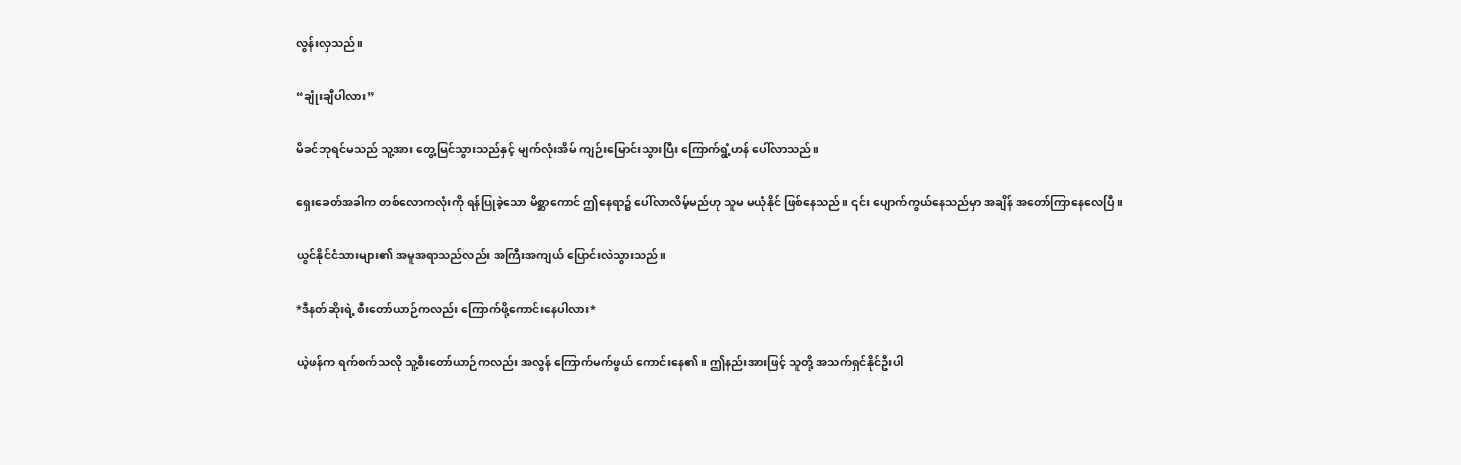လွန်းလှသည်။

“ချုံးချီပါလား”

မိခင်ဘုရင်မသည် သူ့အား တွေ့မြင်သွားသည်နှင့် မျက်လုံးအိမ် ကျဉ်းမြောင်းသွားပြီး ကြောက်ရွံ့ဟန် ပေါ်လာသည်။

ရှေးခေတ်အခါက တစ်လောကလုံးကို ရန်ပြုခဲ့သော မိစ္ဆာကောင် ဤနေရာ၌ ပေါ်လာလိမ့်မည်ဟု သူမ မယုံနိုင် ဖြစ်နေသည်။ ၎င်း ပျောက်ကွယ်နေသည်မှာ အချိန် အတော်ကြာနေလေပြီ။

ယွင်နိုင်ငံသားများ၏ အမူအရာသည်လည်း အကြီးအကျယ် ပြောင်းလဲသွားသည်။

*ဒီနတ်ဆိုးရဲ့ စီးတော်ယာဉ်ကလည်း ကြောက်ဖို့ကောင်းနေပါလား*

ယဲ့ဖန်က ရက်စက်သလို သူ့စီးတော်ယာဉ်ကလည်း အလွန် ကြောက်မက်ဖွယ် ကောင်းနေ၏။ ဤနည်းအားဖြင့် သူတို့ အသက်ရှင်နိုင်ဦးပါ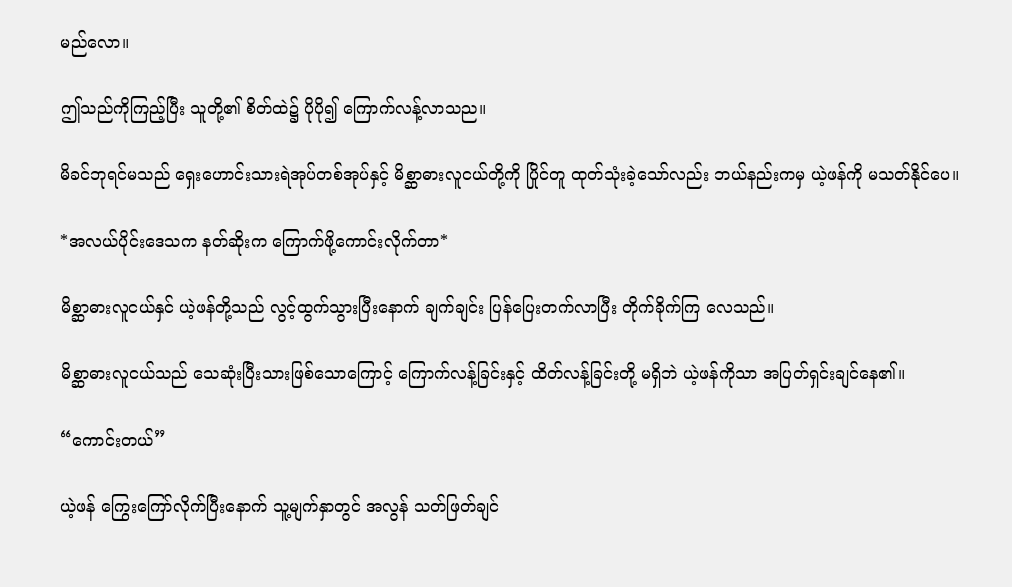မည်လော။

ဤသည်ကိုကြည့်ပြီး သူတို့၏ စိတ်ထဲ၌ ပိုပို၍ ကြောက်လန့်လာသည။

မိခင်ဘုရင်မသည် ရှေးဟောင်းသားရဲအုပ်တစ်အုပ်နှင့် မိစ္ဆာဓားလူငယ်တို့ကို ပြိုင်တူ ထုတ်သုံးခဲ့သော်လည်း ဘယ်နည်းကမှ ယဲ့ဖန်ကို မသတ်နိုင်ပေ။

*အလယ်ပိုင်းဒေသက နတ်ဆိုးက ကြောက်ဖို့ကောင်းလိုက်တာ*

မိစ္ဆာဓားလူငယ်နှင် ယဲ့ဖန်တို့သည် လွင့်ထွက်သွားပြီးနောက် ချက်ချင်း ပြန်ပြေးတက်လာပြီး တိုက်ခိုက်ကြ လေသည်။

မိစ္ဆာဓားလူငယ်သည် သေဆုံးပြီးသားဖြစ်သောကြောင့် ကြောက်လန့်ခြင်းနှင့် ထိတ်လန့်ခြင်းတို့ မရှိဘဲ ယဲ့ဖန်ကိုသာ အပြတ်ရှင်းချင်နေ၏။

“ကောင်းတယ်”

ယဲ့ဖန် ကြွေးကြော်လိုက်ပြီးနောက် သူ့မျက်နှာတွင် အလွန် သတ်ဖြတ်ချင်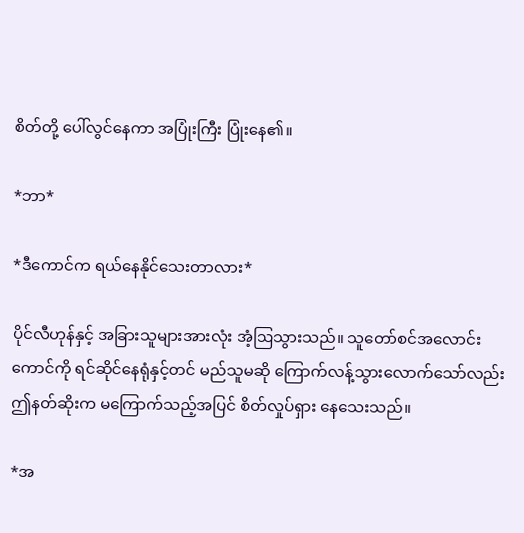စိတ်တို့ ပေါ်လွင်နေကာ အပြုံးကြီး ပြုံးနေ၏။

*ဘာ*

*ဒီကောင်က ရယ်နေနိုင်သေးတာလား*

ပိုင်လီဟုန်နှင့် အခြားသူများအားလုံး အံ့ဩသွားသည်။ သူတော်စင်အလောင်းကောင်ကို ရင်ဆိုင်နေရုံနှင့်တင် မည်သူမဆို ကြောက်လန့်သွားလောက်သော်လည်း ဤနတ်ဆိုးက မကြောက်သည့်အပြင် စိတ်လှုပ်ရှား နေသေးသည်။

*အ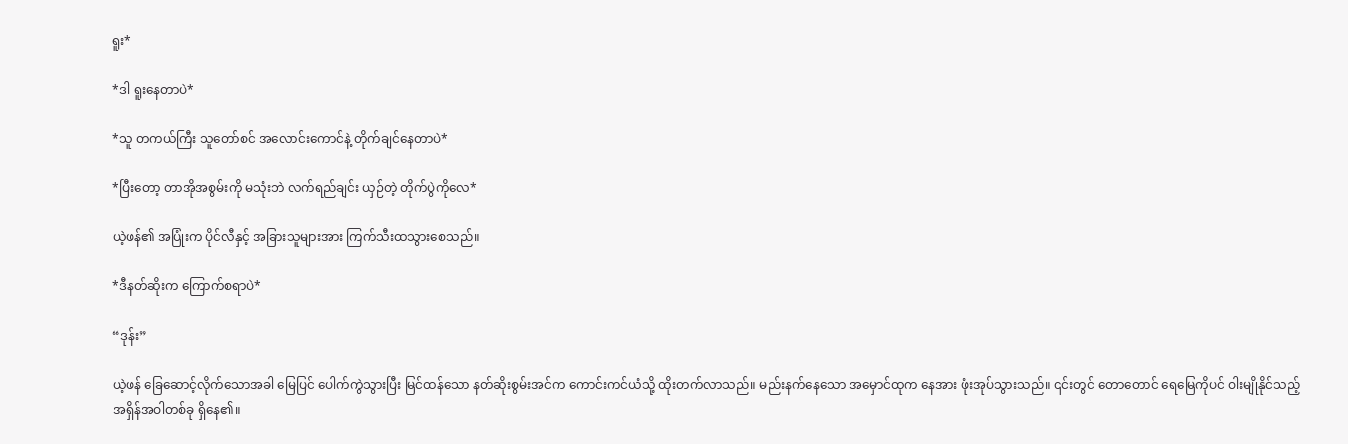ရူး*

*ဒါ ရူးနေတာပဲ*

*သူ တကယ်ကြီး သူတော်စင် အလောင်းကောင်နဲ့ တိုက်ချင်နေတာပဲ*

*ပြီးတော့ တာအိုအစွမ်းကို မသုံးဘဲ လက်ရည်ချင်း ယှဉ်တဲ့ တိုက်ပွဲကိုလေ*

ယဲ့ဖန်၏ အပြုံးက ပိုင်လီနှင့် အခြားသူများအား ကြက်သီးထသွားစေသည်။

*ဒီနတ်ဆိုးက ကြောက်စရာပဲ*

“ဒုန်း”

ယဲ့ဖန် ခြေဆောင့်လိုက်သောအခါ မြေပြင် ပေါက်ကွဲသွားပြီး မြင်ထန်သော နတ်ဆိုးစွမ်းအင်က‌ ကောင်းကင်ယံသို့ ထိုးတက်လာသည်။ မည်းနက်နေသော အမှောင်ထုက နေအား ဖုံးအုပ်သွားသည်။ ၎င်းတွင် တောတောင် ရေမြေကိုပင် ဝါးမျိုနိုင်သည့် အရှိန်အဝါတစ်ခု ရှိနေ၏။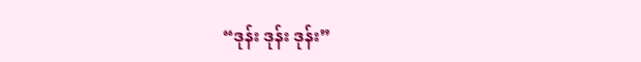“ဒုန်း ဒုန်း ဒုန်း”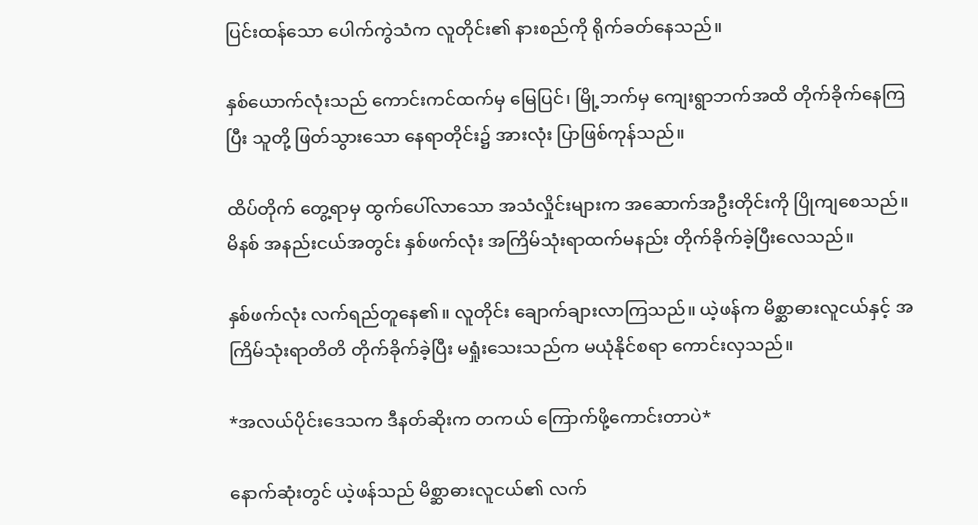ပြင်းထန်သော ပေါက်ကွဲသံက လူတိုင်း၏ နားစည်ကို ရိုက်ခတ်နေသည်။

နှစ်ယောက်လုံးသည် ကောင်းကင်ထက်မှ မြေပြင်၊ မြို့ဘက်မှ ကျေးရွာဘက်အထိ တိုက်ခိုက်နေကြပြီး သူတို့ ဖြတ်သွားသော နေရာတိုင်း၌ အားလုံး ပြာဖြစ်ကုန်သည်။

ထိပ်တိုက် တွေ့ရာမှ ထွက်ပေါ်လာသော အသံလှိုင်းများက အဆောက်အဦးတိုင်းကို ပြိုကျစေသည်။ မိနစ် အနည်းငယ်အတွင်း နှစ်ဖက်လုံး အကြိမ်သုံးရာထက်မနည်း တိုက်ခိုက်ခဲ့ပြီးလေသည်။

နှစ်ဖက်လုံး လက်ရည်တူနေ၏။ လူတိုင်း ချောက်ချားလာကြသည်။ ယဲ့ဖန်က မိစ္ဆာဓားလူငယ်နှင့် အကြိမ်သုံးရာတိတိ တိုက်ခိုက်ခဲ့ပြီး မရှုံးသေးသည်က မယုံနိုင်စရာ ကောင်းလှသည်။

*အလယ်ပိုင်းဒေသက ဒီနတ်ဆိုးက တကယ် ကြောက်ဖို့ကောင်းတာပဲ*

နောက်ဆုံးတွင် ယဲ့ဖန်သည် မိစ္ဆာဓားလူငယ်၏ လက်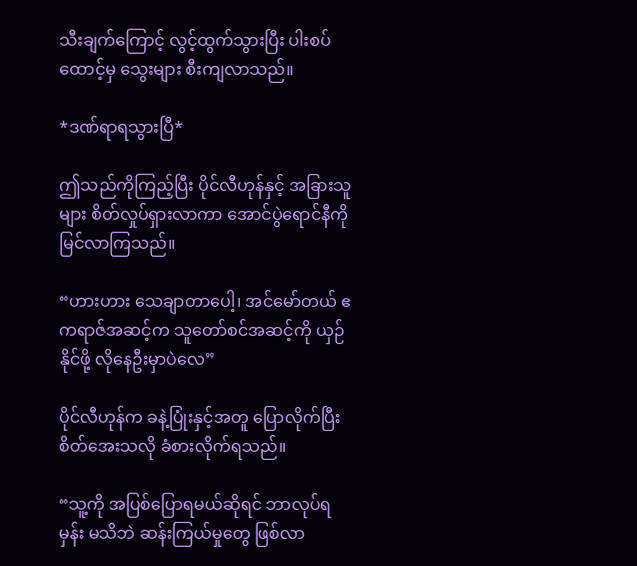သီးချက်ကြောင့် လွင့်ထွက်သွားပြီး ပါးစပ်ထောင့်မှ သွေးများ စီးကျလာသည်။

*ဒဏ်ရာရသွားပြီ*

ဤသည်ကိုကြည့်ပြီး ပိုင်လီဟုန်နှင့် အခြားသူများ စိတ်လှုပ်ရှားလာကာ အောင်ပွဲရောင်နီကို မြင်လာကြသည်။

“ဟားဟား သေချာတာပေါ့၊ အင်မော်တယ် ဧကရာဇ်အဆင့်က သူတော်စင်အဆင့်ကို ယှဉ်နိုင်ဖို့ လိုနေဦးမှာပဲလေ”

ပိုင်လီဟုန်က ခနဲ့ပြုံးနှင့်အတူ ပြောလိုက်ပြီး စိတ်အေးသလို ခံစားလိုက်ရသည်။

“သူ့ကို အပြစ်ပြောရမယ်ဆိုရင် ဘာလုပ်ရမှန်း မသိဘဲ ဆန်းကြယ်မှုတွေ ဖြစ်လာ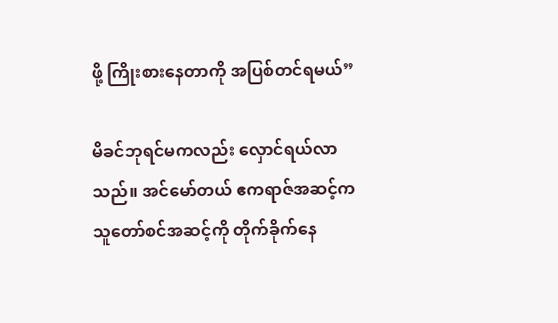ဖို့ ကြိုးစားနေတာကို အပြစ်တင်ရမယ်”

မိခင်ဘုရင်မကလည်း လှောင်ရယ်လာသည်။ အင်မော်တယ် ဧကရာဇ်အဆင့်က သူတော်စင်အဆင့်ကို တိုက်ခိုက်နေ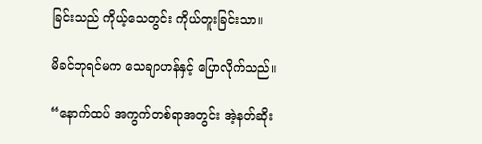ခြင်းသည် ကိုယ့်သေတွင်း ကိုယ်တူးခြင်းသာ။

မိခင်ဘုရင်မက သေချာဟန်နှင့် ပြောလိုက်သည်။

“နောက်ထပ် အကွက်တစ်ရာအတွင်း အဲ့နတ်ဆိုး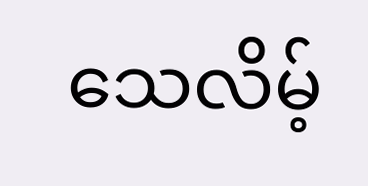သေလိမ့်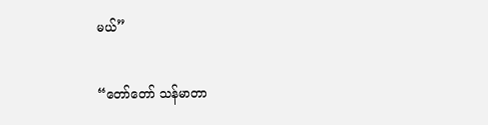မယ်”

“တော်တော် သန်မာတာ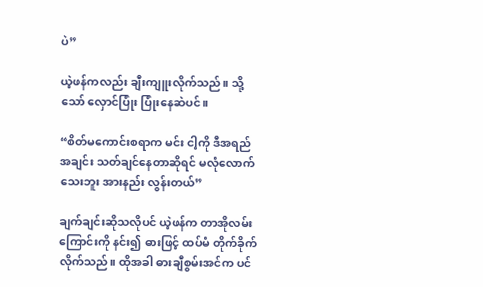ပဲ”

ယဲ့ဖန်ကလည်း ချီးကျူးလိုက်သည်။ သို့သော် လှောင်ပြုံး ပြုံးနေဆဲပင်။

“စိတ်မကောင်းစရာက မင်း ငါ့ကို ဒီအရည်အချင်း သတ်ချင်နေတာဆိုရင် မလုံလောက်သေးဘူး အားနည်း လွန်းတယ်”

ချက်ချင်းဆိုသလိုပင် ယဲ့ဖန်က တာအိုလမ်းကြောင်းကို နင်း၍ ဓားဖြင့် ထပ်မံ တိုက်ခိုက်လိုက်သည်။ ထိုအခါ ဓားချီစွမ်းအင်က ပင်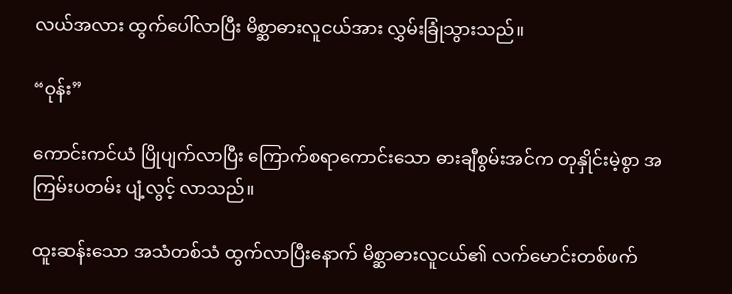လယ်အလား ထွက်ပေါ်လာပြီး မိစ္ဆာဓားလူငယ်အား လွှမ်းခြုံသွားသည်။

“ဝုန်း”

ကောင်းကင်ယံ ပြိုပျက်လာပြီး ကြောက်စရာကောင်းသော ဓားချီစွမ်းအင်က တုနှိုင်းမဲ့စွာ အကြမ်းပတမ်း ပျံ့လွင့် လာသည်။

ထူးဆန်းသော အသံတစ်သံ ထွက်လာပြီးနောက် မိစ္ဆာဓားလူငယ်၏ လက်မောင်းတစ်ဖက်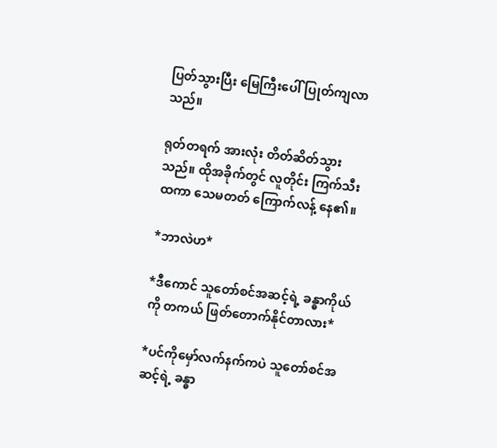ပြတ်သွားပြီး မြေကြီးပေါ် ပြုတ်ကျလာသည်။

ရုတ်တရက် အားလုံး တိတ်ဆိတ်သွားသည်။ ထိုအခိုက်တွင် လူတိုင်း ကြက်သီးထကာ သေမတတ် ကြောက်လန့် နေ၏။

*ဘာလဲဟ*

*ဒီကောင် သူတော်စင်အဆင့်ရဲ့ ခန္ဓာကိုယ်ကို တကယ် ဖြတ်တောက်နိုင်တာလား*

*ပင်ကိုမှော်လက်နက်ကပဲ သူတော်စင်အဆင့်ရဲ့ ခန္ဓာ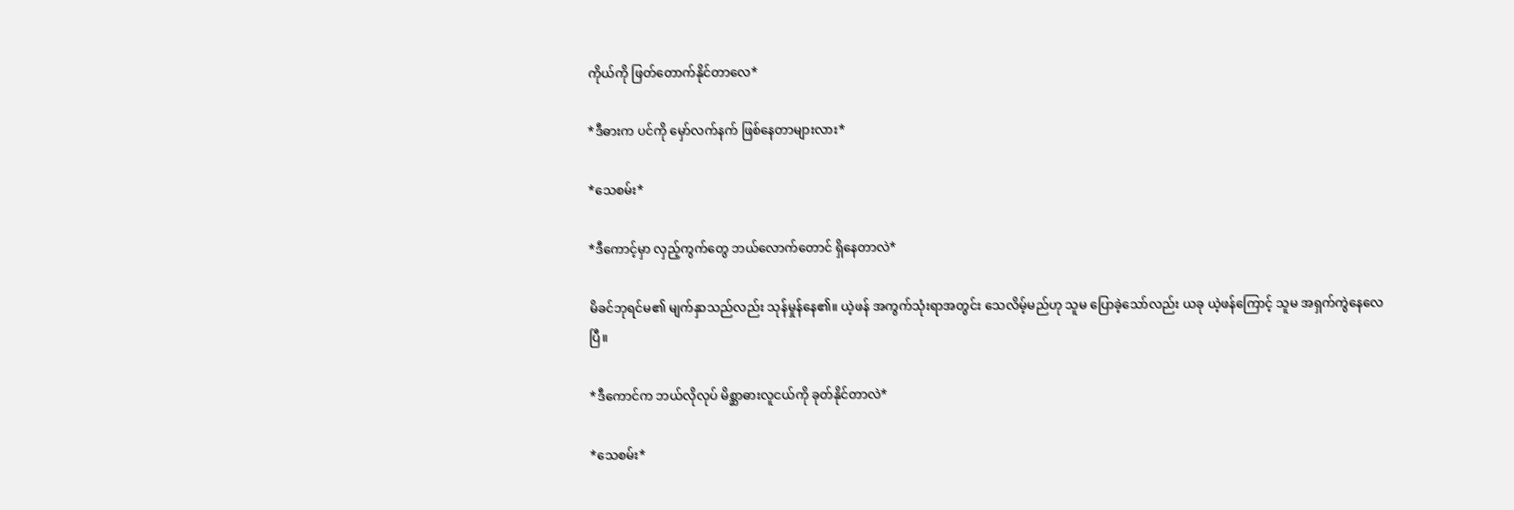ကိုယ်ကို ဖြတ်တောက်နိုင်တာလေ*

*ဒီဓားက ပင်ကို မှော်လက်နက် ဖြစ်နေတာများလား*

*သေစမ်း*

*ဒီကောင့်မှာ လှည့်ကွက်တွေ ဘယ်လောက်တောင် ရှိနေတာလဲ*

မိခင်ဘုရင်မ၏ မျက်နှာသည်လည်း သုန်မှုန်နေ၏။ ယဲ့ဖန် အကွက်သုံးရာအတွင်း သေလိမ့်မည်ဟု သူမ ပြောခဲ့သော်လည်း ယခု ယဲ့ဖန်ကြောင့် သူမ အရှက်ကွဲနေလေပြီ။

*ဒီကောင်က ဘယ်လိုလုပ် မိစ္ဆာဓားလူငယ်ကို ခုတ်နိုင်တာလဲ*

*သေစမ်း*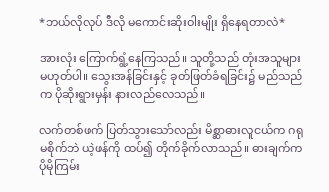*ဘယ်လိုလုပ် ဒီလို မကောင်းဆိုးဝါးမျိုး ရှိနေရတာလဲ*

အားလုံး ကြောက်ရွံ့နေကြသည်။ သူတို့သည် တုံးအသူများ မဟုတ်ပါ။ သွေးအန်ခြင်းနှင့် ခုတ်ဖြတ်ခံရခြင်း၌ မည်သည်က ပိုဆိုးရွားမှန်း နားလည်လေသည်။

လက်တစ်ဖက် ပြတ်သွားသော်လည်း မိစ္ဆာဓားလူငယ်က ဂရုမစိုက်ဘဲ ယဲ့ဖန်ကို ထပ်၍ တိုက်ခိုက်လာသည်။ ဓားချက်က ပိုမိုကြမ်း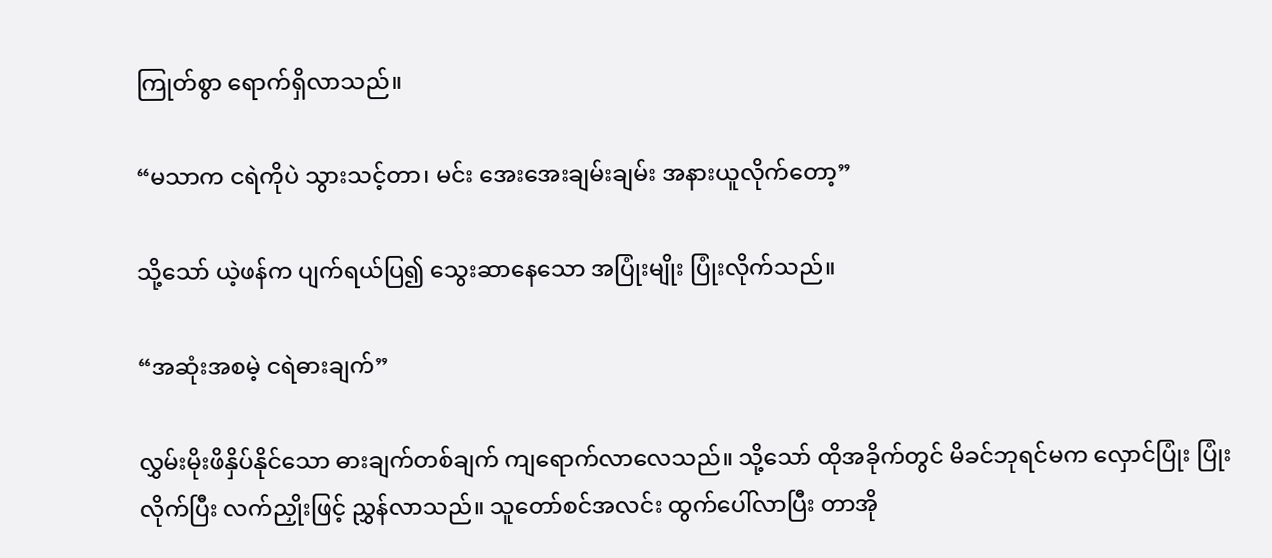ကြုတ်စွာ ရောက်ရှိလာသည်။

“မသာက ငရဲကိုပဲ သွားသင့်တာ၊ မင်း အေးအေးချမ်းချမ်း အနားယူလိုက်တော့”

သို့သော် ယဲ့ဖန်က ပျက်ရယ်ပြ၍ သွေးဆာနေသော အပြုံးမျိုး ပြုံးလိုက်သည်။

“အဆုံးအစမဲ့ ငရဲဓားချက်”

လွှမ်းမိုးဖိနှိပ်နိုင်သော ဓားချက်တစ်ချက် ကျရောက်လာလေသည်။ သို့သော် ထိုအခိုက်တွင် မိခင်ဘုရင်မက လှောင်ပြုံး ပြုံးလိုက်ပြီး လက်ညှိုးဖြင့် ညွှန်လာသည်။ သူတော်စင်အလင်း ထွက်ပေါ်လာပြီး တာအို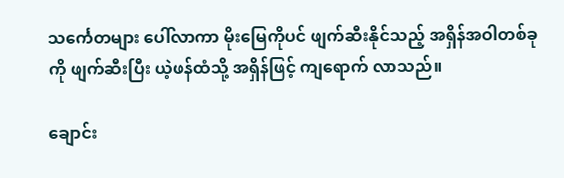သင်္ကေတများ ပေါ်လာကာ မိုးမြေကိုပင် ဖျက်ဆီးနိုင်သည့် အရှိန်အဝါတစ်ခုကို ဖျက်ဆီးပြီး ယဲ့ဖန်ထံသို့ အရှိန်ဖြင့် ကျရောက် လာသည်။

ချောင်း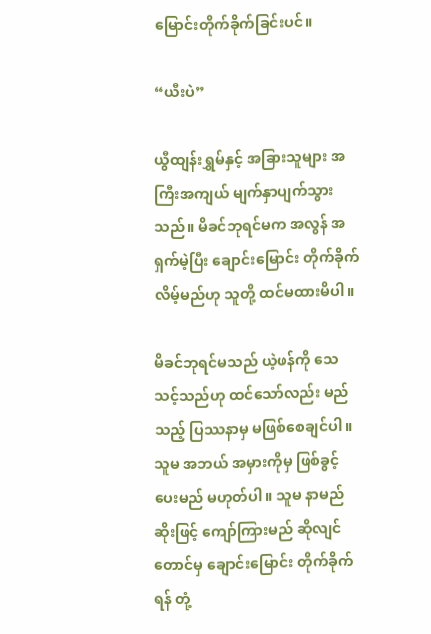မြောင်းတိုက်ခိုက်ခြင်းပင်။

“ယီးပဲ”

ယွီထျန်းရွှမ်နှင့် အခြားသူများ အကြီးအကျယ် မျက်နှာပျက်သွားသည်။ မိခင်ဘုရင်မက အလွန် အရှက်မဲ့ပြီး ချောင်းမြောင်း တိုက်ခိုက်လိမ့်မည်ဟု သူတို့ ထင်မထားမိပါ။

မိခင်ဘုရင်မသည် ယဲ့ဖန်ကို သေသင့်သည်ဟု ထင်သော်လည်း မည်သည့် ပြဿနာမှ မဖြစ်စေချင်ပါ။ သူမ အဘယ် အမှားကိုမှ ဖြစ်ခွင့်ပေးမည် မဟုတ်ပါ။ သူမ နာမည်ဆိုးဖြင့် ကျော်ကြားမည် ဆိုလျင်တောင်မှ ချောင်းမြောင်း တိုက်ခိုက်ရန် တုံ့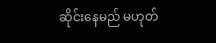ဆိုင်းနေမည် မဟုတ်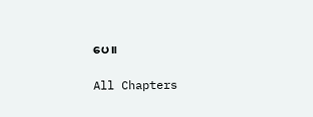ပေ။

All Chapters